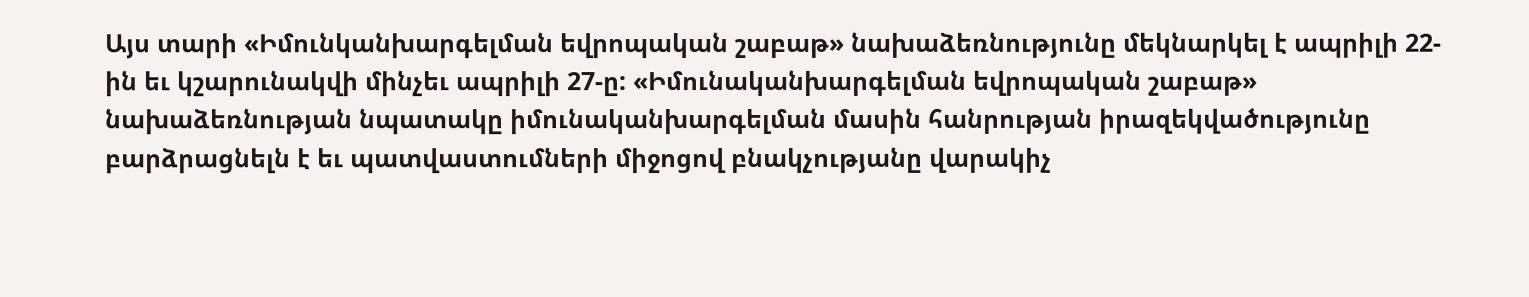Այս տարի «Իմունկանխարգելման եվրոպական շաբաթ» նախաձեռնությունը մեկնարկել է ապրիլի 22-ին եւ կշարունակվի մինչեւ ապրիլի 27-ը: «Իմունականխարգելման եվրոպական շաբաթ» նախաձեռնության նպատակը իմունականխարգելման մասին հանրության իրազեկվածությունը բարձրացնելն է եւ պատվաստումների միջոցով բնակչությանը վարակիչ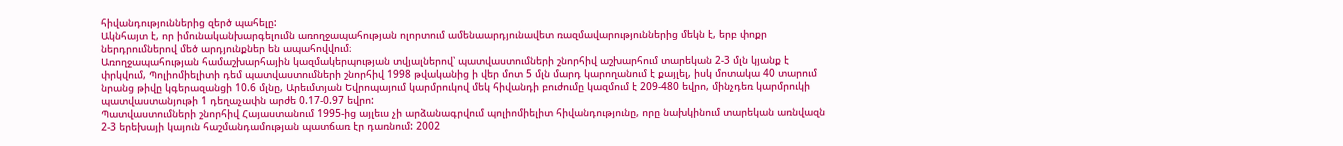հիվանդություններից զերծ պահելը:
Ակնհայտ է, որ իմունականխարգելումն առողջապահության ոլորտում ամենաարդյունավետ ռազմավարություններից մեկն է, երբ փոքր ներդրումներով մեծ արդյունքներ են ապահովվում։
Առողջապահության համաշխարհային կազմակերպության տվյալներով՝ պատվաստումների շնորհիվ աշխարհում տարեկան 2-3 մլն կյանք է փրկվում, Պոլիոմիելիտի դեմ պատվաստումների շնորհիվ 1998 թվականից ի վեր մոտ 5 մլն մարդ կարողանում է քայլել, իսկ մոտակա 40 տարում նրանց թիվը կգերազանցի 10.6 մլնը, Արեւմտյան Եվրոպայում կարմրուկով մեկ հիվանդի բուժումը կազմում է 209-480 եվրո, մինչդեռ կարմրուկի պատվաստանյութի 1 դեղաչափն արժե 0.17-0.97 եվրո:
Պատվաստումների շնորհիվ Հայաստանում 1995-ից այլեւս չի արձանագրվում պոլիոմիելիտ հիվանդությունը, որը նախկինում տարեկան առնվազն 2-3 երեխայի կայուն հաշմանդամության պատճառ էր դառնում: 2002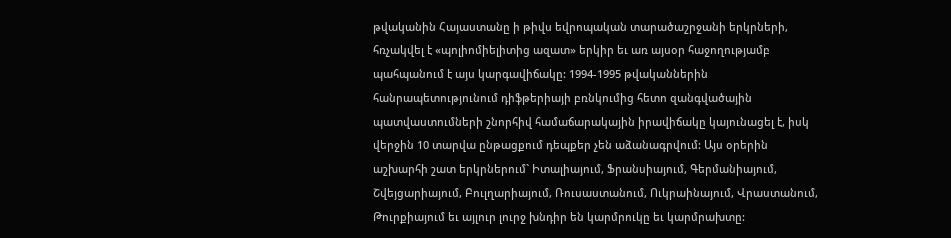թվականին Հայաստանը ի թիվս եվրոպական տարածաշրջանի երկրների, հռչակվել է «պոլիոմիելիտից ազատ» երկիր եւ առ այսօր հաջողությամբ պահպանում է այս կարգավիճակը: 1994-1995 թվականներին հանրապետությունում դիֆթերիայի բռնկումից հետո զանգվածային պատվաստումների շնորհիվ համաճարակային իրավիճակը կայունացել է, իսկ վերջին 10 տարվա ընթացքում դեպքեր չեն աձանագրվում: Այս օրերին աշխարհի շատ երկրներում` Իտալիայում, Ֆրանսիայում, Գերմանիայում, Շվեյցարիայում, Բուլղարիայում, Ռուսաստանում, Ուկրաինայում, Վրաստանում, Թուրքիայում եւ այլուր լուրջ խնդիր են կարմրուկը եւ կարմրախտը: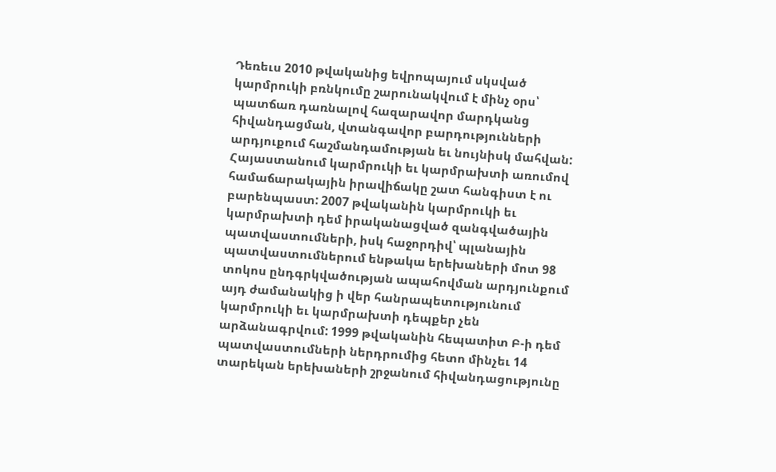Դեռեւս 2010 թվականից եվրոպայում սկսված կարմրուկի բռնկումը շարունակվում է մինչ օրս՝ պատճառ դառնալով հազարավոր մարդկանց հիվանդացման, վտանգավոր բարդությունների արդյուքում հաշմանդամության եւ նույնիսկ մահվան:
Հայաստանում կարմրուկի եւ կարմրախտի առումով համաճարակային իրավիճակը շատ հանգիստ է ու բարենպաստ: 2007 թվականին կարմրուկի եւ կարմրախտի դեմ իրականացված զանգվածային պատվաստումների, իսկ հաջորդիվ՝ պլանային պատվաստումներում ենթակա երեխաների մոտ 98 տոկոս ընդգրկվածության ապահովման արդյունքում այդ ժամանակից ի վեր հանրապետությունում կարմրուկի եւ կարմրախտի դեպքեր չեն արձանագրվում: 1999 թվականին հեպատիտ Բ-ի դեմ պատվաստումների ներդրումից հետո մինչեւ 14 տարեկան երեխաների շրջանում հիվանդացությունը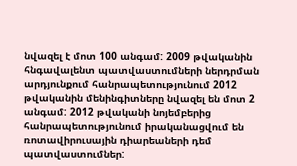նվազել է մոտ 100 անգամ: 2009 թվականին հնգավալենտ պատվաստումների ներդրման արդյունքում հանրապետությունում 2012 թվականին մենինգիտները նվազել են մոտ 2 անգամ: 2012 թվականի նոյեմբերից հանրապետությունում իրականացվում են ռոտավիրուսային դիարեաների դեմ պատվաստումներ: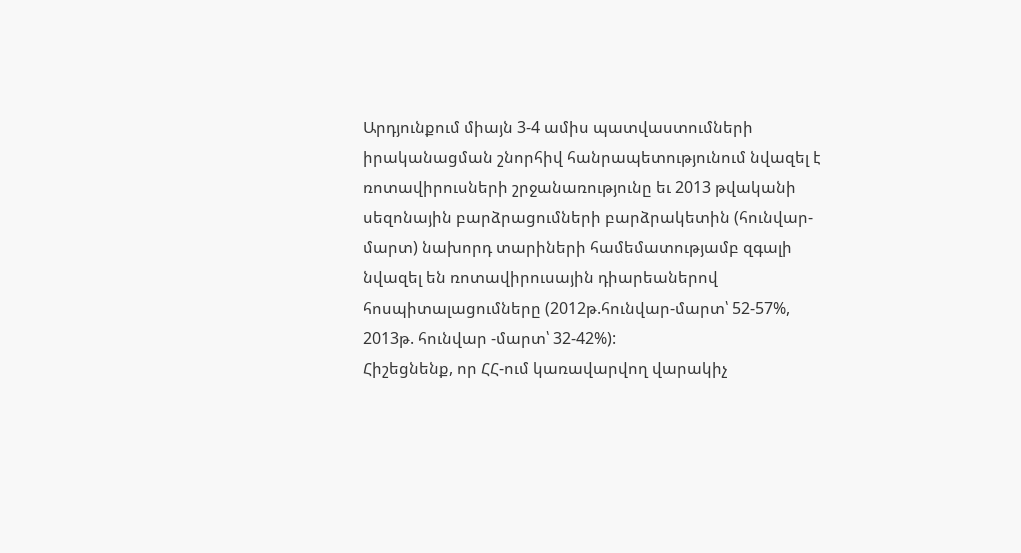Արդյունքում միայն 3-4 ամիս պատվաստումների իրականացման շնորհիվ հանրապետությունում նվազել է ռոտավիրուսների շրջանառությունը եւ 2013 թվականի սեզոնային բարձրացումների բարձրակետին (հունվար-մարտ) նախորդ տարիների համեմատությամբ զգալի նվազել են ռոտավիրուսային դիարեաներով հոսպիտալացումները (2012թ.հունվար-մարտ՝ 52-57%, 2013թ. հունվար -մարտ՝ 32-42%):
Հիշեցնենք, որ ՀՀ-ում կառավարվող վարակիչ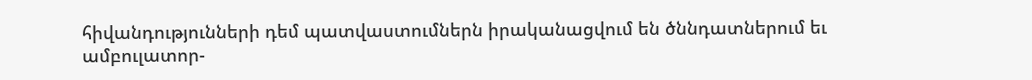հիվանդությունների դեմ պատվաստումներն իրականացվում են ծննդատներում եւ ամբուլատոր-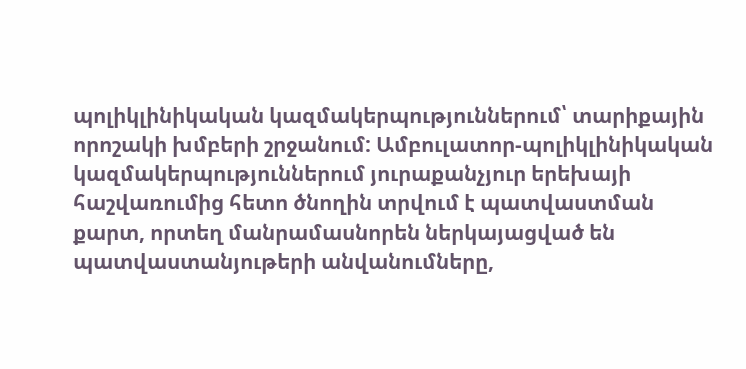պոլիկլինիկական կազմակերպություններում՝ տարիքային որոշակի խմբերի շրջանում: Ամբուլատոր-պոլիկլինիկական կազմակերպություններում յուրաքանչյուր երեխայի հաշվառումից հետո ծնողին տրվում է պատվաստման քարտ, որտեղ մանրամասնորեն ներկայացված են պատվաստանյութերի անվանումները,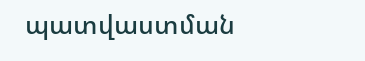պատվաստման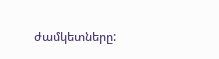ժամկետները: